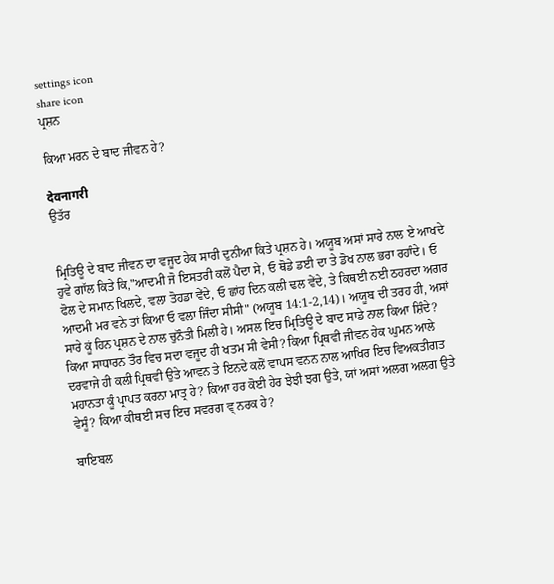settings icon
share icon
ਪ੍ਰਸ਼ਨ

ਕਿਆ ਮਰਨ ਦੇ ਬਾਦ ਜੀਵਨ ਹੇ?

देवनागरी
ਉਤੱਰ


ਮ੍ਰਿਤਿਊ ਦੇ ਬਾਦ ਜੀਵਨ ਦਾ ਵਜੂਦ ਹੇਕ ਸਾਰੀ ਦੁਨੀਆ ਕਿਤੇ ਪ੍ਰਸ਼ਨ ਹੇ। ਅਯੂਬ ਅਸਾਂ ਸਾਰੇ ਨਾਲ ਏ ਆਖਦੇ ਹੁਵੇ ਗਾੱਲ ਕਿਤੇ ਕਿ,"ਆਦਮੀ ਜੋ ਇਸਤਰੀ ਕਲੋਂ ਪੈਦਾ ਸੇ, ਓ ਥੋਡੇ ਡਈ ਦਾ ਤੇ ਡੋਖ ਨਾਲ ਭਰਾ ਰਹਾੰਦੇ। ਓ ਫੋਲ ਦੇ ਸਮਾਨ ਖਿਲਦੇ, ਵਲਾ ਤੋਹਡਾ ਵੇਂਦੇ, ਓ ਛਾਂਹ ਦਿਨ ਕਲੀ ਢਲ ਵੇਂਦੇ, ਤੇ ਕਿਥਈ ਨਈ ਠਹਰਦਾ ਅਗਰ ਆਦਮੀ ਮਰ ਵਨੇ ਤਾਂ ਕਿਆ ਓ ਵਲਾ ਜਿੰਦਾ ਸੀਸੀ" (ਅਯੂਬ 14:1-2,14)। ਅਯੂਬ ਦੀ ਤਰਹ ਹੀ, ਅਸਾਂ ਸਾਰੇ ਕੂਂ ਹਿਨ ਪ੍ਰਸ਼ਨ ਦੇ ਨਾਲ ਚੁਨੌਤੀ ਮਿਲੀ ਹੇ। ਅਸਲ ਇਚ ਮ੍ਰਿਤਿਊ ਦੇ ਬਾਦ ਸਾਡੇ ਨਾਲ ਕਿਆ ਸ਼ਿੰਦੇ? ਕਿਆ ਸਾਧਾਰਨ ਤੌਰ ਵਿਚ ਸਦਾ ਵਜੂਦ ਹੀ ਖਤਮ ਸੀ ਵੇਸੀ? ਕਿਆ ਪ੍ਰਿਥਵੀ ਜੀਵਨ ਹੇਕ ਘੁਮਨ ਆਲੇ ਦਰਵਾਜੇ ਹੀ ਕਲੀ ਪ੍ਰਿਥਵੀ ਉਤੇ ਆਵਨ ਤੇ ਇਨਦੇ ਕਲੋਂ ਵਾਪਸ ਵਨਨ ਨਾਲ ਆਖਿਰ ਇਚ ਵਿਅਕਤੀਗਤ ਮਹਾਨਤਾ ਕੂੰ ਪ੍ਰਾਪਤ ਕਰਨਾ ਮਾਤ੍ਰ ਹੇ? ਕਿਆ ਹਰ ਕੋਈ ਹੇਰ ਝੇਝੀ ਝਗ ਉਤੇ, ਯਾਂ ਅਸਾਂ ਅਲਗ ਅਲਗ ਉਤੇ ਵੇਸੂੰ? ਕਿਆ ਕੀਥਈ ਸਚ ਇਚ ਸਵਰਗ ਵ੍ ਨਰਕ ਹੇ?

ਬਾਇਬਲ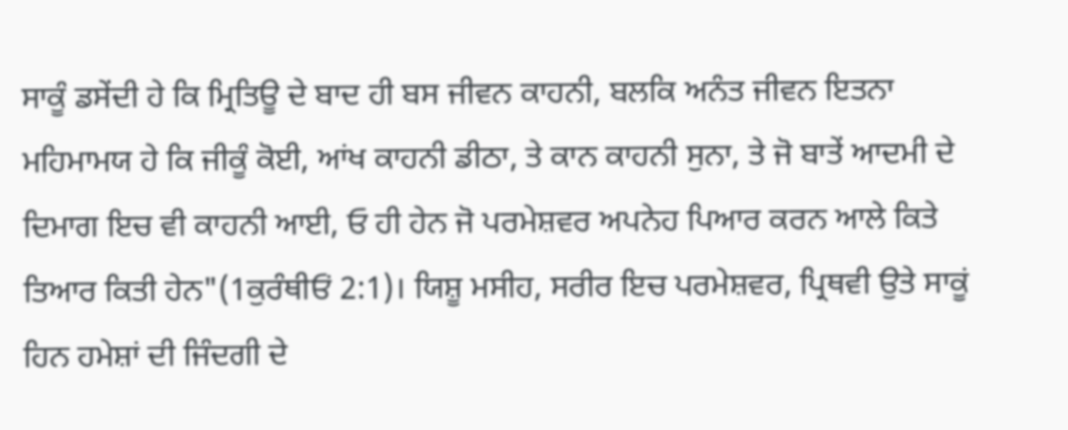ਸਾਕੂੰ ਡਸੇਂਦੀ ਹੇ ਕਿ ਮ੍ਰਿਤਿਊ ਦੇ ਬਾਦ ਹੀ ਬਸ ਜੀਵਨ ਕਾਹਨੀ, ਬਲਕਿ ਅਨੰਤ ਜੀਵਨ ਇਤਨਾ ਮਹਿਮਾਮਯ ਹੇ ਕਿ ਜੀਕੂੰ ਕੋਈ, ਆਂਖ ਕਾਹਨੀ ਡੀਠਾ, ਤੇ ਕਾਨ ਕਾਹਨੀ ਸੁਨਾ, ਤੇ ਜੋ ਬਾਤੇਂ ਆਦਮੀ ਦੇ ਦਿਮਾਗ ਇਚ ਵੀ ਕਾਹਨੀ ਆਈ, ਓ ਹੀ ਹੇਨ ਜੋ ਪਰਮੇਸ਼ਵਰ ਅਪਨੇਹ ਪਿਆਰ ਕਰਨ ਆਲੇ ਕਿਤੇ ਤਿਆਰ ਕਿਤੀ ਹੇਨ"(1ਕੁਰੰਥੀਓਂ 2:1)। ਯਿਸ਼ੂ ਮਸੀਹ, ਸਰੀਰ ਇਚ ਪਰਮੇਸ਼ਵਰ, ਪ੍ਰਿਥਵੀ ਉਤੇ ਸਾਕੂਂ ਹਿਨ ਹਮੇਸ਼ਾਂ ਦੀ ਜਿੰਦਗੀ ਦੇ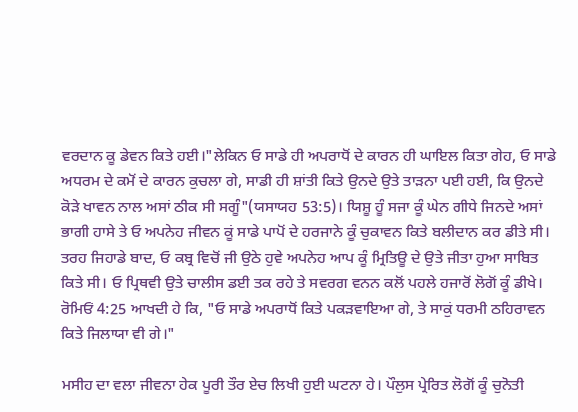ਵਰਦਾਨ ਕੂ ਡੇਵਨ ਕਿਤੇ ਹਈ।"ਲੇਕਿਨ ਓ ਸਾਡੇ ਹੀ ਅਪਰਾਧੋਂ ਦੇ ਕਾਰਨ ਹੀ ਘਾਇਲ ਕਿਤਾ ਗੇਹ, ਓ ਸਾਡੇ ਅਧਰਮ ਦੇ ਕਮੋਂ ਦੇ ਕਾਰਨ ਕੁਚਲਾ ਗੇ, ਸਾਡੀ ਹੀ ਸ਼ਾਂਤੀ ਕਿਤੇ ਉਨਦੇ ਉਤੇ ਤਾਡ਼ਨਾ ਪਈ ਹਈ, ਕਿ ਉਨਦੇ ਕੋਡ਼ੇ ਖਾਵਨ ਨਾਲ ਅਸਾਂ ਠੀਕ ਸੀ ਸਗੂੰ"(ਯਸਾਯਹ 53:5)। ਯਿਸ਼ੂ ਹੂੰ ਸਜਾ ਕੂੰ ਘੇਨ ਗੀਧੇ ਜਿਨਦੇ ਅਸਾਂ ਭਾਗੀ ਹਾਸੇ ਤੇ ਓ ਅਪਨੇਹ ਜੀਵਨ ਕੂਂ ਸਾਡੇ ਪਾਪੋਂ ਦੇ ਹਰਜਾਨੇ ਕੂੰ ਚੁਕਾਵਨ ਕਿਤੇ ਬਲੀਦਾਨ ਕਰ ਡੀਤੇ ਸੀ। ਤਰਹ ਜਿਹਾਡੇ ਬਾਦ, ਓ ਕਬ੍ਰ ਵਿਚੋਂ ਜੀ ਉਠੇ ਹੁਵੇ ਅਪਨੇਹ ਆਪ ਕੂੰ ਮ੍ਰਿਤਿਊ ਦੇ ਉਤੇ ਜੀਤਾ ਹੁਆ ਸਾਬਿਤ ਕਿਤੇ ਸੀ। ਓ ਪ੍ਰਿਥਵੀ ਉਤੇ ਚਾਲੀਸ ਡਈ ਤਕ ਰਹੇ ਤੇ ਸਵਰਗ ਵਨਨ ਕਲੋਂ ਪਹਲੇ ਹਜਾਰੋਂ ਲੋਗੋਂ ਕੂੰ ਡੀਖੇ। ਰੋਮਿਓਂ 4:25 ਆਖਦੀ ਹੇ ਕਿ, "ਓ ਸਾਡੇ ਅਪਰਾਧੋਂ ਕਿਤੇ ਪਕਡ਼ਵਾਇਆ ਗੇ, ਤੇ ਸਾਕੁਂ ਧਰਮੀ ਠਹਿਰਾਵਨ ਕਿਤੇ ਜਿਲਾਯਾ ਵੀ ਗੇ।"

ਮਸੀਹ ਦਾ ਵਲਾ ਜੀਵਨਾ ਹੇਕ ਪੂਰੀ ਤੌਰ ਏਚ ਲਿਖੀ ਹੁਈ ਘਟਨਾ ਹੇ। ਪੌਲੁਸ ਪ੍ਰੇਰਿਤ ਲੋਗੋਂ ਕੂੰ ਚੁਨੋਤੀ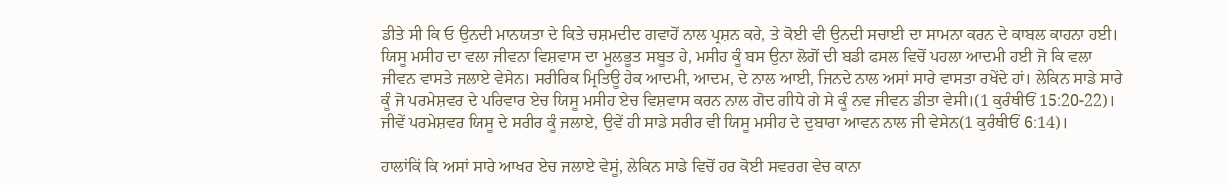ਡੀਤੇ ਸੀ ਕਿ ਓ ਉਨਦੀ ਮਾਨਯਤਾ ਦੇ ਕਿਤੇ ਚਸ਼ਮਦੀਦ ਗਵਾਹੋਂ ਨਾਲ ਪ੍ਰਸ਼ਨ ਕਰੇ, ਤੇ ਕੋਈ ਵੀ ਉਨਦੀ ਸਚਾਈ ਦਾ ਸਾਮਨਾ ਕਰਨ ਦੇ ਕਾਬਲ ਕਾਹਨਾ ਹਈ। ਯਿਸੂ ਮਸੀਹ ਦਾ ਵਲਾ ਜੀਵਨਾ ਵਿਸ਼ਵਾਸ ਦਾ ਮੂਲਭੂਤ ਸਬੂਤ ਹੇ, ਮਸੀਹ ਕੂੰ ਬਸ ਉਨਾ ਲੋਗੋਂ ਦੀ ਬਡੀ ਫਸਲ ਵਿਚੋਂ ਪਹਲਾ ਆਦਮੀ ਹਈ ਜੋ ਕਿ ਵਲਾ ਜੀਵਨ ਵਾਸਤੇ ਜਲਾਏ ਵੇਸੇਨ। ਸਰੀਰਿਕ ਮ੍ਰਿਤਿਊ ਹੇਕ ਆਦਮੀ, ਆਦਮ, ਦੇ ਨਾਲ ਆਈ, ਜਿਨਦੇ ਨਾਲ ਅਸਾਂ ਸਾਰੇ ਵਾਸਤਾ ਰਖੇਂਦੇ ਹਾਂ। ਲੇਕਿਨ ਸਾਡੇ ਸਾਰੇ ਕੂੰ ਜੋ ਪਰਮੇਸ਼ਵਰ ਦੇ ਪਰਿਵਾਰ ਏਚ ਯਿਸੂ ਮਸੀਹ ਏਚ ਵਿਸ਼ਵਾਸ ਕਰਨ ਨਾਲ ਗੋਦ ਗੀਧੇ ਗੇ ਸੇ ਕੂੰ ਨਵ ਜੀਵਨ ਡੀਤਾ ਵੇਸੀ।(1 ਕੁਰੰਥੀਓਂ 15:20-22)। ਜੀਵੇਂ ਪਰਮੇਸ਼ਵਰ ਯਿਸੂ ਦੇ ਸਰੀਰ ਕੂੰ ਜਲਾਏ, ਉਵੇਂ ਹੀ ਸਾਡੇ ਸਰੀਰ ਵੀ ਯਿਸੂ ਮਸੀਹ ਦੇ ਦੁਬਾਰਾ ਆਵਨ ਨਾਲ ਜੀ ਵੇਸੇਨ(1 ਕੁਰੰਥੀਓਂ 6:14)।

ਹਾਲਾਂਕਿਂ ਕਿ ਅਸਾਂ ਸਾਰੇ ਆਖਰ ਏਚ ਜਲਾਏ ਵੇਸੂਂ, ਲੇਕਿਨ ਸਾਡੇ ਵਿਚੋਂ ਹਰ ਕੋਈ ਸਵਰਗ ਵੇਚ ਕਾਨਾ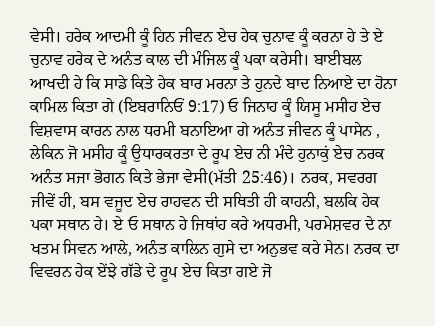ਵੇਸੀ। ਹਰੇਕ ਆਦਮੀ ਕੂੰ ਹਿਨ ਜੀਵਨ ਏਚ ਹੇਕ ਚੁਨਾਵ ਕੂੰ ਕਰਨਾ ਹੇ ਤੇ ਏ ਚੁਨਾਵ ਹਰੇਕ ਦੇ ਅਨੰਤ ਕਾਲ ਦੀ ਮੰਜਿਲ ਕੂੰ ਪਕਾ ਕਰੇਸੀ। ਬਾਈਬਲ ਆਖਦੀ ਹੇ ਕਿ ਸਾਡੇ ਕਿਤੇ ਹੇਕ ਬਾਰ ਮਰਨਾ ਤੇ ਹੁਨਦੇ ਬਾਦ ਨਿਆਏ ਦਾ ਹੋਨਾ ਕਾਮਿਲ ਕਿਤਾ ਗੇ (ਇਬਰਾਨਿਓਂ 9:17) ਓ ਜਿਨਾਹ ਕੂੰ ਯਿਸੂ ਮਸੀਹ ਏਚ ਵਿਸ਼ਵਾਸ ਕਾਰਨ ਨਾਲ ਧਰਮੀ ਬਨਾਇਆ ਗੇ ਅਨੰਤ ਜੀਵਨ ਕੂੰ ਪਾਸੇਨ , ਲੇਕਿਨ ਜੋ ਮਸੀਹ ਕੂੰ ਉਧਾਰਕਰਤਾ ਦੇ ਰੂਪ ਏਚ ਨੀ ਮੰਦੇ ਹੁਨਾਕੁਂ ਏਚ ਨਰਕ ਅਨੰਤ ਸਜਾ ਭੋਗਨ ਕਿਤੇ ਭੇਜਾ ਵੇਸੀ(ਮੱਤੀ 25:46)। ਨਰਕ, ਸਵਰਗ ਜੀਵੇਂ ਹੀ, ਬਸ ਵਜੂਦ ਏਚ ਰਾਹਵਨ ਦੀ ਸਥਿਤੀ ਹੀ ਕਾਹਨੀ, ਬਲਕਿ ਹੇਕ ਪਕਾ ਸਥਾਨ ਹੇ। ਏ ਓ ਸਥਾਨ ਹੇ ਜਿਥਾਂਹ ਕਰੇ ਅਧਰਮੀ, ਪਰਮੇਸ਼ਵਰ ਦੇ ਨਾ ਖਤਮ ਸਿਵਨ ਆਲੇ, ਅਨੰਤ ਕਾਲਿਨ ਗੁਸੇ ਦਾ ਅਨੁਭਵ ਕਰੇ ਸੇਨ। ਨਰਕ ਦਾ ਵਿਵਰਨ ਹੇਕ ਏਂਝੇ ਗੱਡੇ ਦੇ ਰੂਪ ਏਚ ਕਿਤਾ ਗਏ ਜੋ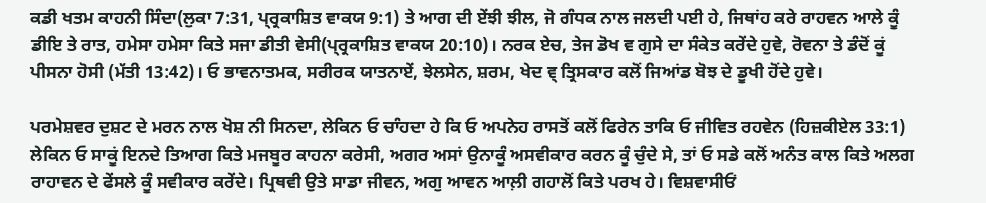ਕਡੀ ਖਤਮ ਕਾਹਨੀ ਸਿੰਦਾ(ਲੁਕਾ 7:31, ਪ੍ਰ੍ਰਕਾਸ਼ਿਤ ਵਾਕਯ 9:1) ਤੇ ਆਗ ਦੀ ਏਂਝੀ ਝੀਲ, ਜੋ ਗੰਧਕ ਨਾਲ ਜਲਦੀ ਪਈ ਹੇ, ਜਿਥਾਂਹ ਕਰੇ ਰਾਹਵਨ ਆਲੇ ਕੂੰ ਡੀਇ ਤੇ ਰਾਤ, ਹਮੇਸਾ ਹਮੇਸਾ ਕਿਤੇ ਸਜਾ ਡੀਤੀ ਵੇਸੀ(ਪ੍ਰ੍ਰਕਾਸ਼ਿਤ ਵਾਕਯ 20:10)। ਨਰਕ ਏਚ, ਤੇਜ ਡੋਖ ਵ ਗੁਸੇ ਦਾ ਸੰਕੇਤ ਕਰੇਂਦੇ ਹੁਵੇ, ਰੋਵਨਾ ਤੇ ਡੰਦੋਂ ਕੂਂ ਪੀਸਨਾ ਹੋਸੀ (ਮੱਤੀ 13:42)। ਓ ਭਾਵਨਾਤਮਕ, ਸਰੀਰਕ ਯਾਤਨਾਏਂ, ਝੇਲਸੇਨ, ਸ਼ਰਮ, ਖੇਦ ਵ੍ ਤ੍ਰਿਸਕਾਰ ਕਲੋਂ ਜਿਆਂਡ ਬੋਝ ਦੇ ਡੂਖੀ ਹੋਂਦੇ ਹੁਵੇ।

ਪਰਮੇਸ਼ਵਰ ਦੁਸ਼ਟ ਦੇ ਮਰਨ ਨਾਲ ਖੋਸ਼ ਨੀ ਸਿਨਦਾ, ਲੇਕਿਨ ਓ ਚਾੰਹਦਾ ਹੇ ਕਿ ਓ ਅਪਨੇਹ ਰਾਸਤੋਂ ਕਲੋਂ ਫਿਰੇਨ ਤਾਕਿ ਓ ਜੀਵਿਤ ਰਹਵੇਨ (ਹਿਜ਼ਕੀਏਲ 33:1) ਲੇਕਿਨ ਓ ਸਾਕੂਂ ਇਨਦੇ ਤਿਆਗ ਕਿਤੇ ਮਜਬੂਰ ਕਾਹਨਾ ਕਰੇਸੀ, ਅਗਰ ਅਸਾਂ ਉਨਾਕੂੰ ਅਸਵੀਕਾਰ ਕਰਨ ਕੂੰ ਚੁੰਦੇ ਸੇ, ਤਾਂ ਓ ਸਡੇ ਕਲੋਂ ਅਨੰਤ ਕਾਲ ਕਿਤੇ ਅਲਗ ਰਾਹਾਵਨ ਦੇ ਫੇਂਸਲੇ ਕੂੰ ਸਵੀਕਾਰ ਕਰੇਂਦੇ। ਪ੍ਰਿਥਵੀ ਉਤੇ ਸਾਡਾ ਜੀਵਨ, ਅਗੁ ਆਵਨ ਆਲ਼ੀ ਗਹਾਲੋਂ ਕਿਤੇ ਪਰਖ ਹੇ। ਵਿਸ਼ਵਾਸੀਓਂ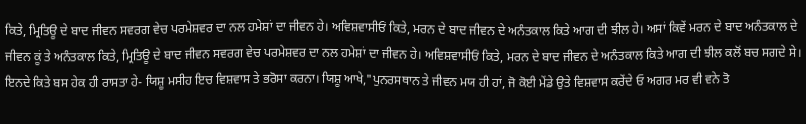ਕਿਤੇ, ਮ੍ਰਿਤਿਊ ਦੇ ਬਾਦ ਜੀਵਨ ਸਵਰਗ ਵੇਚ ਪਰਮੇਸ਼ਵਰ ਦਾ ਨਲ ਹਮੇਸ਼ਾਂ ਦਾ ਜੀਵਨ ਹੇ। ਅਵਿਸ਼ਵਾਸੀਓਂ ਕਿਤੇ, ਮਰਨ ਦੇ ਬਾਦ ਜੀਵਨ ਦੇ ਅਨੰਤਕਾਲ ਕਿਤੇ ਆਗ ਦੀ ਝੀਲ ਹੇ। ਅਸਾਂ ਕਿਵੇਂ ਮਰਨ ਦੇ ਬਾਦ ਅਨੰਤਕਾਲ ਦੇ ਜੀਵਨ ਕੂਂ ਤੇ ਅਨੰਤਕਾਲ ਕਿਤੇ, ਮ੍ਰਿਤਿਊ ਦੇ ਬਾਦ ਜੀਵਨ ਸਵਰਗ ਵੇਚ ਪਰਮੇਸ਼ਵਰ ਦਾ ਨਲ ਹਮੇਸ਼ਾਂ ਦਾ ਜੀਵਨ ਹੇ। ਅਵਿਸ਼ਵਾਸੀਓਂ ਕਿਤੇ, ਮਰਨ ਦੇ ਬਾਦ ਜੀਵਨ ਦੇ ਅਨੰਤਕਾਲ ਕਿਤੇ ਆਗ ਦੀ ਝੀਲ ਕਲੋਂ ਬਚ ਸਗਦੇ ਸੇ। ਇਨਦੇ ਕਿਤੇ ਬਸ ਹੇਕ ਹੀ ਰਾਸਤਾ ਹੇ- ਯਿਸ਼ੂ ਮਸੀਹ ਇਚ ਵਿਸ਼ਵਾਸ ਤੇ ਭਰੋਸਾ ਕਰਨਾ। ਯਿਸ਼ੂ ਆਖੇ,"ਪੁਨਰਸਥਾਨ ਤੇ ਜੀਵਨ ਮਯ ਹੀ ਹਾਂ, ਜੋ ਕੋਈ ਮੇਂਡੇ ਉਤੇ ਵਿਸ਼ਵਾਸ ਕਰੇਂਦੇ ਓ ਅਗਰ ਮਰ ਵੀ ਵਨੇ ਤੋ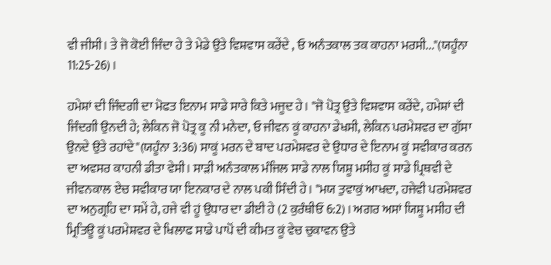ਵੀ ਜੀਸੀ। ਤੇ ਜੋ ਕੋਈ ਜਿੰਦਾ ਹੇ ਤੇ ਮੇਡੇ ਉਤੇ ਵਿਸ਼ਵਾਸ ਕਰੇਂਦੇ , ਓ ਅਨੰਤਕਾਲ ਤਕ ਕਾਹਨਾ ਮਰਸੀ..."(ਯਹੂੰਨਾ 11:25-26)।

ਹਮੇਸ਼ਾਂ ਦੀ ਜਿੰਦਗੀ ਦਾ ਮੋਫਤ ਇਨਾਮ ਸਾਡੇ ਸਾਰੇ ਕਿਤੇ ਮਜੂਦ ਹੇ। "ਜੋ ਪੋਤ੍ਰ ਉਤੇ ਵਿਸ਼ਵਾਸ ਕਰੇਂਦੇ, ਹਮੇਸ਼ਾਂ ਦੀ ਜਿੰਦਗੀ ਉਨਦੀ ਹੇ; ਲੇਕਿਨ ਜੋ ਪੋਤ੍ਰ ਕੂ ਨੀ ਮਨੇਦਾ, ਓ ਜੀਵਨ ਕੂਂ ਕਾਹਨਾ ਡੇਖਸੀ, ਲੇਕਿਨ ਪਰਮੇਸ਼ਵਰ ਦਾ ਗੁੱਸਾ ਉਨਦੇ ਉਤੇ ਰਹਾਂਦੇ"(ਯਹੂੰਨਾ 3:36) ਸਾਕੂਂ ਮਰਨ ਦੇ ਬਾਦ ਪਰਮੇਸ਼ਵਰ ਦੇ ਉਧਾਰ ਦੇ ਇਨਾਮ ਕੂਂ ਸਵੀਕਾਰ ਕਰਨ ਦਾ ਅਵਸਰ ਕਾਹਨੀ ਡੀਤਾ ਵੇਸੀ। ਸਾਡ਼ੀ ਅਨੰਤਕਾਲ ਮੰਜਿਲ ਸਾਡੇ ਨਾਲ ਯਿਸ਼ੂ ਮਸੀਹ ਕੂਂ ਸਾਡੇ ਪ੍ਰਿਥਵੀ ਦੇ ਜੀਵਨਕਾਲ ਏਚ ਸਵੀਕਾਰ ਯਾ ਇਨਕਾਰ ਦੇ ਨਾਲ ਪਕੀ ਸਿੰਦੀ ਹੇ। "ਮਯ ਤੁਵਾਕੁਂ ਆਖਦਾ, ਹਜੇਵੀ ਪਰਮੇਸ਼ਵਰ ਦਾ ਅਨੁਗ੍ਰਹਿ ਦਾ ਸਮੇਂ ਹੇ, ਹਜੇ ਵੀ ਹੂਂ ਉਧਾਰ ਦਾ ਡੀਈ ਹੇ (2 ਕੁਰੰਥੀਓਂ 6:2)। ਅਗਰ ਅਸਾਂ ਯਿਸ਼ੂ ਮਸੀਹ ਦੀ ਮ੍ਰਿਤਿਊ ਕੂਂ ਪਰਮੇਸ਼ਵਰ ਦੇ ਖਿਲਾਫ ਸਾਡੇ ਪਾਪੋਂ ਦੀ ਕੀਮਤ ਕੂਂ ਵੇਚ ਚੁਕਾਵਨ ਉਤੇ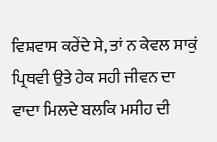ਵਿਸ਼ਵਾਸ ਕਰੇਂਦੇ ਸੇ, ਤਾਂ ਨ ਕੇਵਲ ਸਾਕੁਂ ਪ੍ਰਿਥਵੀ ਉਤੇ ਹੇਕ ਸਹੀ ਜੀਵਨ ਦਾ ਵਾਦਾ ਮਿਲਦੇ ਬਲਕਿ ਮਸੀਹ ਦੀ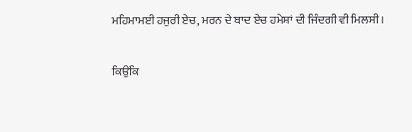ਮਹਿਮਾਮਈ ਹਜੁਰੀ ਏਚ, ਮਰਨ ਦੇ ਬਾਦ ਏਚ ਹਮੇਸ਼ਾਂ ਦੀ ਜਿੰਦਗੀ ਵੀ ਮਿਲਸੀ।

ਕਿਉਂਕਿ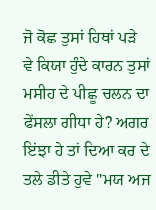ਜੋ ਕੋਛ ਤੁਸਾਂ ਹਿਥਾਂ ਪਡ਼ੇ ਵੇ ਕਿਯਾ ਹੁੰਦੇ ਕਾਰਨ ਤੁਸਾਂ ਮਸੀਹ ਦੇ ਪੀਛੂ ਚਲਨ ਦਾ ਫੇਂਸਲਾ ਗੀਧਾ ਹੇ? ਅਗਰ ਇਂਝਾ ਹੇ ਤਾਂ ਦਿਆ ਕਰ ਦੇ ਤਲੇ ਡੀਤੇ ਹੁਵੇ "ਮਯ ਅਜ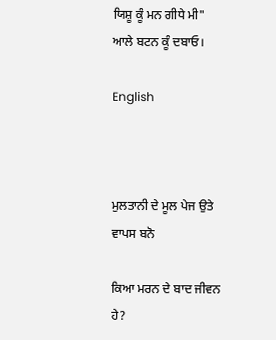ਯਿਸ਼ੂ ਕੂੰ ਮਨ ਗੀਧੇ ਮੀ" ਆਲੇ ਬਟਨ ਕੂੰ ਦਬਾਓ।

English



ਮੁਲਤਾਨੀ ਦੇ ਮੂਲ ਪੇਜ ਉਤੇ ਵਾਪਸ ਬਨੋ

ਕਿਆ ਮਰਨ ਦੇ ਬਾਦ ਜੀਵਨ ਹੇ?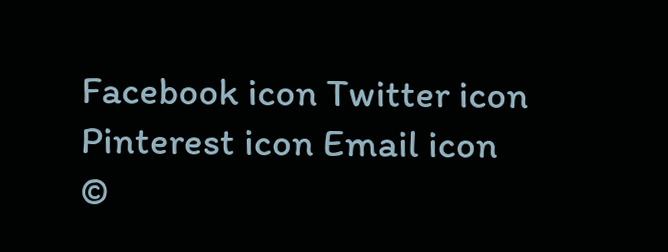Facebook icon Twitter icon Pinterest icon Email icon
©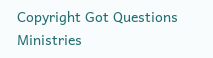Copyright Got Questions Ministries